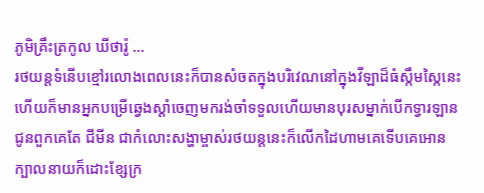ភូមិគ្រឹះត្រកូល ឃីថារ៉ូ ...
រថយន្តទំនើបខ្មៅរលោងពេលនេះក៏បានសំចតក្នុងបរិវេណនៅក្នុងវីឡាដ៏ធំស្កឹមស្កៃនេះហើយក៏មានអ្នកបម្រើឆ្វេងស្ដាំចេញមករង់ចាំទទួលហើយមានបុរសម្នាក់បើកទ្វារឡានជូនពួកគេតែ ជីមីន ជាកំលោះសង្ហាម្ចាស់រថយន្តនេះក៏លើកដៃហាមគេទើបគេអោនក្បាលនាយក៏ដោះខ្សែក្រ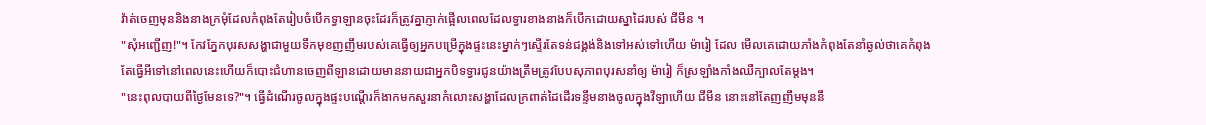វ៉ាត់ចេញមុននិងនាងក្រមុំដែលកំពុងតែរៀបចំបើកទ្វាឡានចុះដែរក៏ត្រូវគ្នាភ្ញាក់ផ្អើលពេលដែលទ្វារខាងនាងក៏បើកដោយស្នាដៃរបស់ ជីមីន ។
"សុំអញ្ជើញ!"។ កែវភ្នែកបុរសសង្ហាជាមួយទឹកមុខញញឹមរបស់គេធ្វើឲ្យអ្នកបម្រើក្នុងផ្ទះនេះម្នាក់ៗស្ទើរតែទន់ជង្គង់និងទៅអស់ទៅហើយ ម៉ារៀ ដែល មើលគេដោយភាំងកំពុងតែនាំឆ្ងល់ថាគេកំពុងតែធ្វើអីទៅនៅពេលនេះហើយក៏បោះជំហានចេញពីឡានដោយមាននាយជាអ្នកបិទទ្វារជូនយ៉ាងត្រឹមត្រូវបែបសុភាពបុរសនាំឲ្យ ម៉ារៀ ក៏ស្រឡាំងកាំងឈឺក្បាលតែម្ដង។
"នេះពុលបាយពីថ្ងៃមែនទេ?"។ ធ្វើដំណើរចូលក្នុងផ្ទះបណ្ដើរក៏ងាកមកសួរនាកំលោះសង្ហាដែលក្រពាត់ដៃដើរទន្ទឹមនាងចូលក្នុងវីឡាហើយ ជីមីន នោះនៅតែញញឹមមុននឹ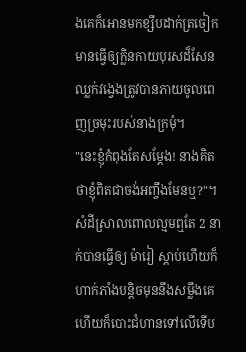ងគេក៏អោនមកខ្សឹបដាក់ត្រចៀកមានធ្វើឲ្យក្លិនកាយបុរសដ៏សែនឈ្លក់វង្វេងត្រូវបានភាយចូលពេញច្រមុះរបស់នាងក្រមុំ។
"នេះខ្ញុំកំពុងតែសម្ដែង! នាងគិតថាខ្ញុំពិតជាចង់អញ្ចឹងមែនឬ?"។ សំដីស្រាលពោលល្មមឮតែ 2 នាក់បានធ្វើឲ្យ ម៉ារៀ ស្ដាប់ហើយក៏ហាក់ភាំងបន្តិចមុននឹងសម្លឹងគេហើយក៏បោះជំហានទៅលើទើប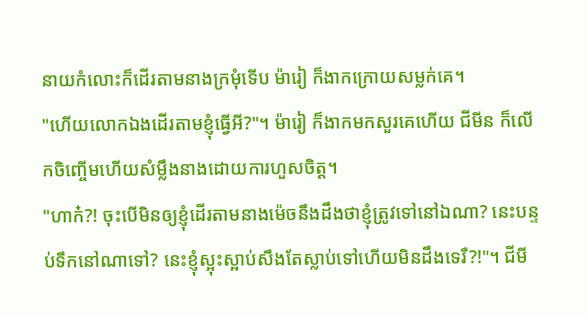នាយកំលោះក៏ដើរតាមនាងក្រមុំទើប ម៉ារៀ ក៏ងាកក្រោយសម្លក់គេ។
"ហើយលោកឯងដើរតាមខ្ញុំធ្វើអី?"។ ម៉ារៀ ក៏ងាកមកសួរគេហើយ ជីមីន ក៏លើកចិញ្ចើមហើយសំម្លឹងនាងដោយការហួសចិត្ត។
"ហាក៎?! ចុះបើមិនឲ្យខ្ញុំដើរតាមនាងម៉េចនឹងដឹងថាខ្ញុំត្រូវទៅនៅឯណា? នេះបន្ទប់ទឹកនៅណាទៅ? នេះខ្ញុំស្អុះស្អាប់សឹងតែស្លាប់ទៅហើយមិនដឹងទេរឺ?!"។ ជីមី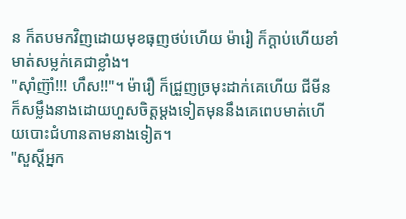ន ក៏តបមកវិញដោយមុខធុញថប់ហើយ ម៉ារៀ ក៏ក្តាប់ហើយខាំមាត់សម្លក់គេជាខ្លាំង។
"ស៊ាំញ៊ាំ!!! ហឹស!!"។ ម៉ារឿ ក៏ជ្រួញច្រមុះដាក់គេហើយ ជីមីន ក៏សម្លឹងនាងដោយហួសចិត្តម្ដងទៀតមុននឹងគេពេបមាត់ហើយបោះជំហានតាមនាងទៀត។
"សួស្តីអ្នក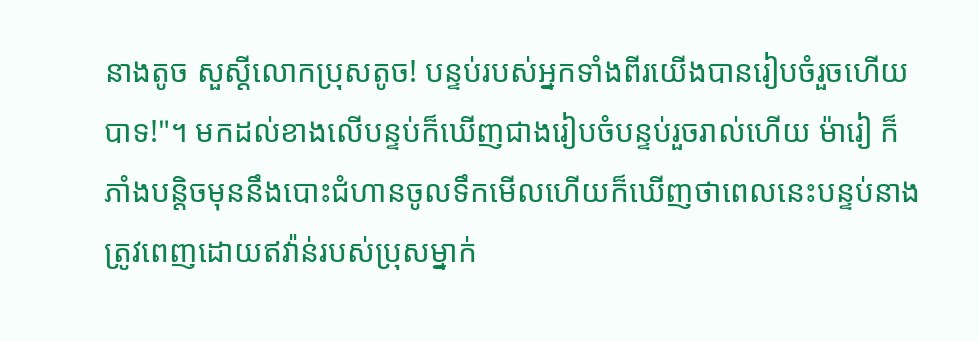នាងតូច សួស្ដីលោកប្រុសតូច! បន្ទប់របស់អ្នកទាំងពីរយើងបានរៀបចំរួចហើយបាទ!"។ មកដល់ខាងលើបន្ទប់ក៏ឃើញជាងរៀបចំបន្ទប់រួចរាល់ហើយ ម៉ារៀ ក៏ភាំងបន្តិចមុននឹងបោះជំហានចូលទឹកមើលហើយក៏ឃើញថាពេលនេះបន្ទប់នាងត្រូវពេញដោយឥវ៉ាន់របស់ប្រុសម្នាក់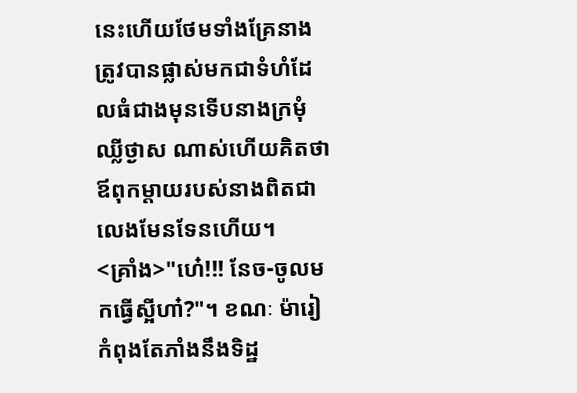នេះហើយថែមទាំងគ្រែនាងត្រូវបានផ្លាស់មកជាទំហំដែលធំជាងមុនទើបនាងក្រមុំឈ្លីថ្ងាស ណាស់ហើយគិតថាឪពុកម្ដាយរបស់នាងពិតជាលេងមែនទែនហើយ។
<គ្រាំង>"ហេ៎!!! នែច-ចូលមកធ្វើស្អីហា៎?"។ ខណៈ ម៉ារៀ កំពុងតែភាំងនឹងទិដ្ឋ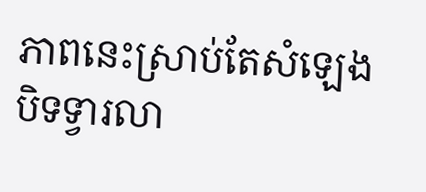ភាពនេះស្រាប់តែសំឡេងបិទទ្វារលា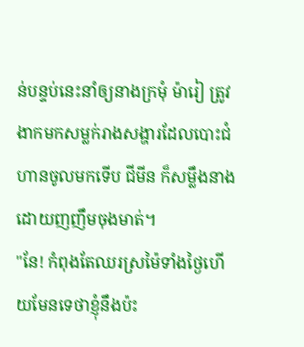ន់បន្ទប់នេះនាំឲ្យនាងក្រមុំ ម៉ារៀ ត្រូវងាកមកសម្លក់រាងសង្ហារដែលបោះជំហានចូលមកទើប ជីមីន ក៏សម្លឹងនាងដោយញញឹមចុងមាត់។
"នែ! កំពុងតែឈរស្រម៉ៃទាំងថ្ងៃហើយមែនទេថាខ្ញុំនឹងប៉ះ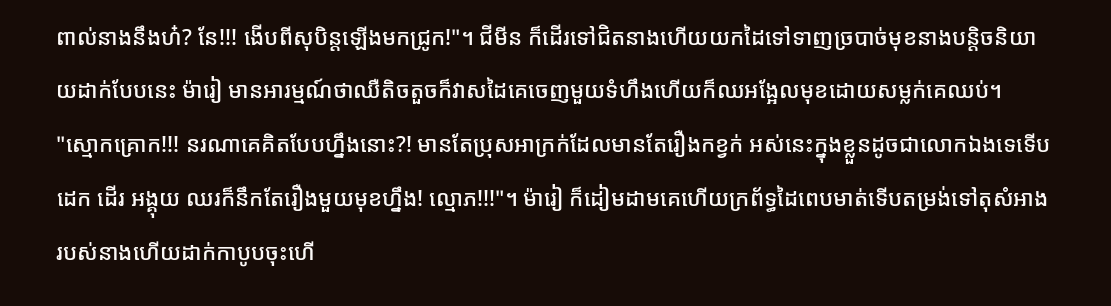ពាល់នាងនឹងហ៎? នែ!!! ងើបពីសុបិន្តឡើងមកជ្រូក!"។ ជីមីន ក៏ដើរទៅជិតនាងហើយយកដៃទៅទាញច្របាច់មុខនាងបន្តិចនិយាយដាក់បែបនេះ ម៉ារៀ មានអារម្មណ៍ថាឈឺតិចតួចក៏វាសដៃគេចេញមួយទំហឹងហើយក៏ឈអង្អែលមុខដោយសម្លក់គេឈប់។
"ស្មោកគ្រោក!!! នរណាគេគិតបែបហ្នឹងនោះ?! មានតែប្រុសអាក្រក់ដែលមានតែរឿងកខ្វក់ អស់នេះក្នុងខ្លួនដូចជាលោកឯងទេទើបដេក ដើរ អង្គុយ ឈរក៏នឹកតែរឿងមួយមុខហ្នឹង! ល្មោភ!!!"។ ម៉ារៀ ក៏ដៀមដាមគេហើយក្រព័ទ្ធដៃពេបមាត់ទើបតម្រង់ទៅតុសំអាងរបស់នាងហើយដាក់កាបូបចុះហើ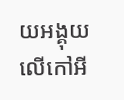យអង្គុយលើកៅអី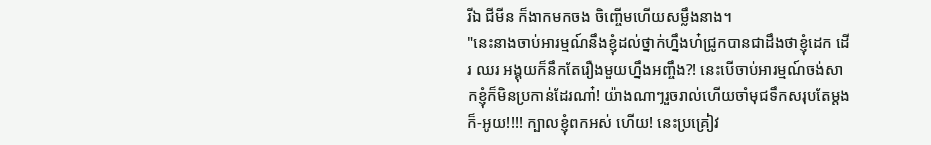រីឯ ជីមីន ក៏ងាកមកចង ចិញ្ចើមហើយសម្លឹងនាង។
"នេះនាងចាប់អារម្មណ៍នឹងខ្ញុំដល់ថ្នាក់ហ្នឹងហ៎ជ្រូកបានជាដឹងថាខ្ញុំដេក ដើរ ឈរ អង្គុយក៏នឹកតែរឿងមួយហ្នឹងអញ្ចឹង?! នេះបើចាប់អារម្មណ៍ចង់សាកខ្ញុំក៏មិនប្រកាន់ដែរណា៎! យ៉ាងណាៗរួចរាល់ហើយចាំមុជទឹកសរុបតែម្តងក៏-អូយ!!!! ក្បាលខ្ញុំពកអស់ ហើយ! នេះប្រគ្រៀវ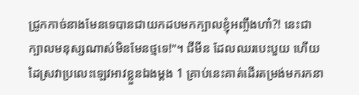ជ្រូកកាច់នាងមែនទេបានជាយកដបមកក្បាលខ្ញុំអញ្ចឹងហា៎?! នេះជាក្បាលមនុស្សណាស់មិនមែនថ្មទេ!"។ ជីមីន ដែលឈរបេះបួយ ហើយដៃស្រវាប្រលេះឡេវអាវខ្លួនឯងម្ដង 1 គ្រាប់នេះគាត់ដើរតម្រង់មករកនា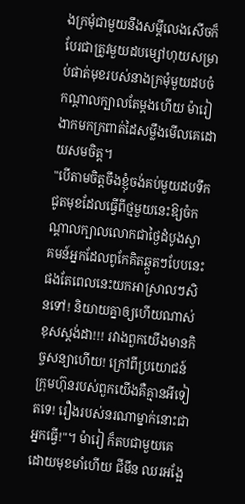ងក្រមុំជាមួយនឹងសម្ដីលេងសើចក៏បែរជាត្រូវមួយដបម្សៅហុយសម្រាប់ផាត់មុខរបស់នាងក្រមុំមួយដបចំកណ្ដាលក្បាលតែម្ដងហើយ ម៉ារៀ ងាកមកក្រពាត់ដៃសម្លឹងមើលគេដោយសមចិត្ត។
"បើតាមចិត្តចឹងខ្ញុំចង់គប់មួយដបទឹកជូតមុខដែលធ្វើពីថ្មមួយនេះឱ្យចំកណ្ដាលក្បាលលោកជាថ្ងៃដំបូងស្វាគមន៍អ្នកដែលពូកែគិតឆ្កួតៗបែបនេះផងតែពេលនេះយកអាស្រាលៗសិនទៅ! និយាយគ្នាឲ្យហើយណាស់ខុសស្តង់ដា!!! រវាងពួកយើងមានកិច្ចសន្យាហើយ! ក្រៅពីប្រយោជន៍ក្រុមហ៊ុនរបស់ពួកយើងគឺគ្មានអីទៀតទេ! រឿងរបស់នរណាម្នាក់នោះជាអ្នកធ្វើ!"។ ម៉ារៀ ក៏តបជាមួយគេដោយមុខមាំហើយ ជីមីន ឈរអង្អែ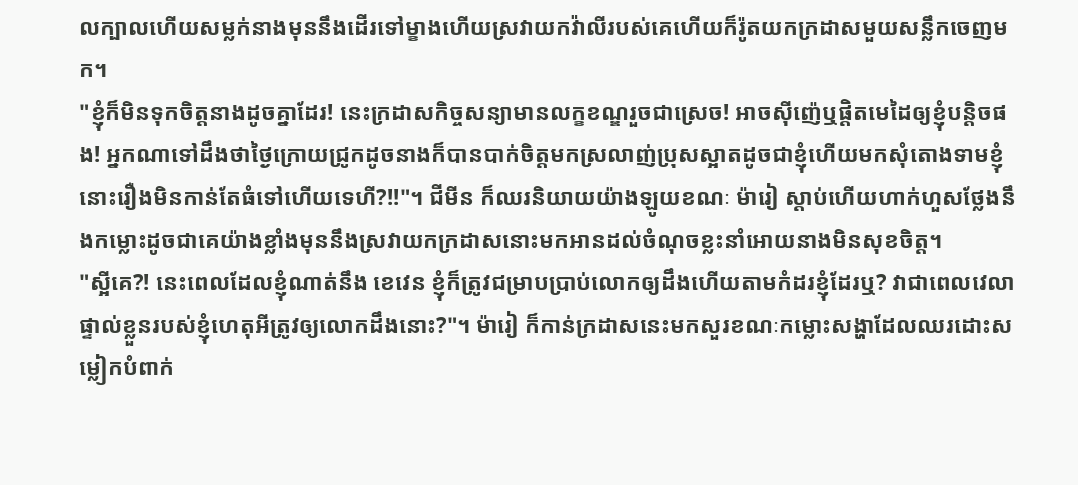លក្បាលហើយសម្លក់នាងមុននឹងដើរទៅម្ខាងហើយស្រវាយកវ៉ាលីរបស់គេហើយក៏រ៉ូតយកក្រដាសមួយសន្លឹកចេញមក។
"ខ្ញុំក៏មិនទុកចិត្តនាងដូចគ្នាដែរ! នេះក្រដាសកិច្ចសន្យាមានលក្ខខណ្ឌរួចជាស្រេច! អាចស៊ីញ៉េឬផ្តិតមេដៃឲ្យខ្ញុំបន្តិចផង! អ្នកណាទៅដឹងថាថ្ងៃក្រោយជ្រូកដូចនាងក៏បានបាក់ចិត្តមកស្រលាញ់ប្រុសស្អាតដូចជាខ្ញុំហើយមកសុំតោងទាមខ្ញុំនោះរឿងមិនកាន់តែធំទៅហើយទេហី?!!"។ ជីមីន ក៏ឈរនិយាយយ៉ាងឡូយខណៈ ម៉ារៀ ស្ដាប់ហើយហាក់ហួសថ្លែងនឹងកម្លោះដូចជាគេយ៉ាងខ្លាំងមុននឹងស្រវាយកក្រដាសនោះមកអានដល់ចំណុចខ្លះនាំអោយនាងមិនសុខចិត្ត។
"ស្អីគេ?! នេះពេលដែលខ្ញុំណាត់នឹង ខេវេន ខ្ញុំក៏ត្រូវជម្រាបប្រាប់លោកឲ្យដឹងហើយតាមកំដរខ្ញុំដែរឬ? វាជាពេលវេលាផ្ទាល់ខ្លួនរបស់ខ្ញុំហេតុអីត្រូវឲ្យលោកដឹងនោះ?"។ ម៉ារៀ ក៏កាន់ក្រដាសនេះមកសួរខណៈកម្លោះសង្ហាដែលឈរដោះសម្លៀកបំពាក់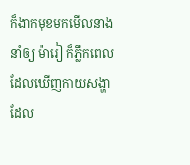ក៏ងាកមុខមកមើលនាងនាំឲ្យ ម៉ារៀ ក៏ភ្លឹកពេលដែលឃើញកាយសង្ហាដែល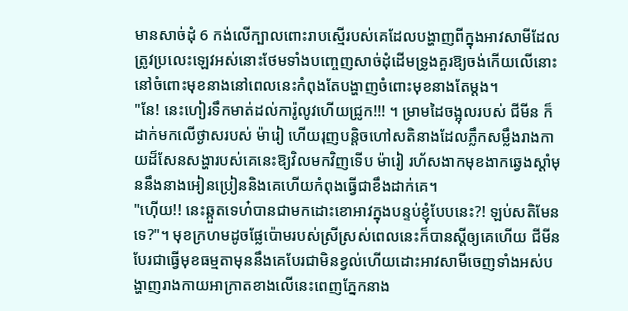មានសាច់ដុំ 6 កង់លើក្បាលពោះរាបស្មើរបស់គេដែលបង្ហាញពីក្នុងអាវសាមីដែលត្រូវប្រលេះឡេវអស់នោះថែមទាំងបញ្ចេញសាច់ដុំដើមទ្រូងគួរឱ្យចង់កើយលើនោះនៅចំពោះមុខនាងនៅពេលនេះកំពុងតែបង្ហាញចំពោះមុខនាងតែម្ដង។
"នែ! នេះហៀរទឹកមាត់ដល់ការ៉ូលូវហើយជ្រូក!!! ។ ម្រាមដៃចង្អុលរបស់ ជីមីន ក៏ដាក់មកលើថ្ងាសរបស់ ម៉ារៀ ហើយរុញបន្តិចហៅសតិនាងដែលភ្លឹកសម្លឹងរាងកាយដ៏សែនសង្ហារបស់គេនេះឱ្យវិលមកវិញទើប ម៉ារៀ រហ័សងាកមុខងាកឆ្វេងស្ដាំមុននឹងនាងអៀនប្រៀននិងគេហើយកំពុងធ្វើជាខឹងដាក់គេ។
"ហ៊ើយ!! នេះឆ្កួតទេហ៎បានជាមកដោះខោអាវក្នុងបន្ទប់ខ្ញុំបែបនេះ?! ឡប់សតិមែនទេ?"។ មុខក្រហមដូចផ្លែប៉ោមរបស់ស្រីស្រស់ពេលនេះក៏បានស្ដីឲ្យគេហើយ ជីមីន បែរជាធ្វើមុខធម្មតាមុននឹងគេបែរជាមិនខ្វល់ហើយដោះអាវសាមីចេញទាំងអស់បង្ហាញរាងកាយអាក្រាតខាងលើនេះពេញភ្នែកនាង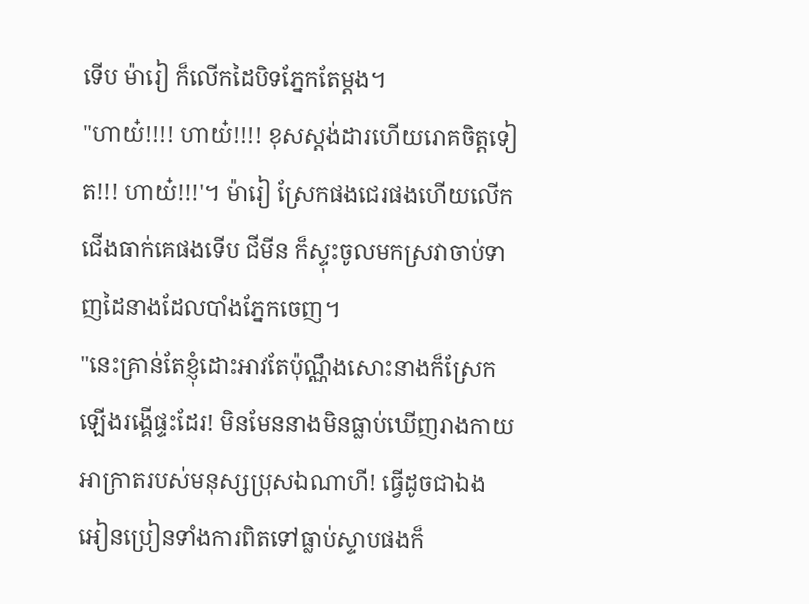ទើប ម៉ារៀ ក៏លើកដៃបិទភ្នែកតែម្តង។
"ហាយ៎!!!! ហាយ៎!!!! ខុសស្តង់ដារហើយរោគចិត្តទៀត!!! ហាយ៎!!!'។ ម៉ារៀ ស្រែកផងជេរផងហើយលើកជើងធាក់គេផងទើប ជីមីន ក៏ស្ទុះចូលមកស្រវាចាប់ទាញដៃនាងដែលបាំងភ្នែកចេញ។
"នេះគ្រាន់តែខ្ញុំដោះអាវតែប៉ុណ្ណឹងសោះនាងក៏ស្រែកឡើងរង្គើផ្ទះដែរ! មិនមែននាងមិនធ្លាប់ឃើញរាងកាយអាក្រាតរបស់មនុស្សប្រុសឯណាហី! ធ្វើដូចជាឯងអៀនប្រៀនទាំងការពិតទៅធ្លាប់ស្ទាបផងក៏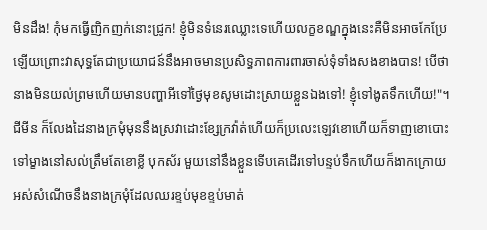មិនដឹង! កុំមកធ្វើញិកញក់នោះជ្រូក! ខ្ញុំមិនទំនេរឈ្លោះទេហើយលក្ខខណ្ឌក្នុងនេះគឺមិនអាចកែប្រែឡើយព្រោះវាសុទ្ធតែជាប្រយោជន៍នឹងអាចមានប្រសិទ្ធភាពការពារចាស់ទុំទាំងសងខាងបាន! បើថានាងមិនយល់ព្រមហើយមានបញ្ហាអីទៅថ្ងៃមុខសូមដោះស្រាយខ្លួនឯងទៅ! ខ្ញុំទៅងូតទឹកហើយ!"។ ជីមីន ក៏លែងដៃនាងក្រមុំមុននឹងស្រវាដោះខ្សែក្រវ៉ាត់ហើយក៏ប្រលេះឡេវខោហើយក៏ទាញខោបោះទៅម្ខាងនៅសល់ត្រឹមតែខោខ្លី បុកស័រ មួយនៅនឹងខ្លួនទើបគេដើរទៅបន្ទប់ទឹកហើយក៏ងាកក្រោយអស់សំណើចនឹងនាងក្រមុំដែលឈរខ្ទប់មុខខ្ទប់មាត់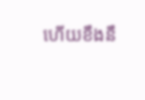ហើយខឹងនឹ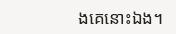ងគេនោះឯង។